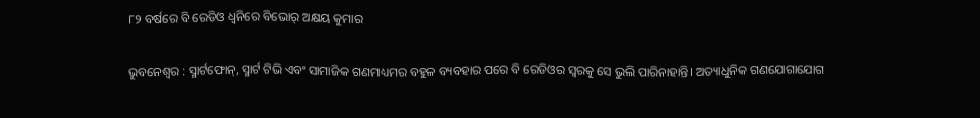୮୨ ବର୍ଷରେ ବି ରେଡିଓ ଧ୍ବନିରେ ବିଭୋର୍‌ ଅକ୍ଷୟ କୁମାର

ଭୁବନେଶ୍ବର : ସ୍ମାର୍ଟଫୋନ୍, ସ୍ମାର୍ଟ ଟିଭି ଏବଂ ସାମାଜିକ ଗଣମାଧ୍ୟମର ବହୁଳ ବ୍ୟବହାର ପରେ ବି ରେଡିଓର ସ୍ବରକୁ ସେ ଭୁଲି ପାରିନାହାନ୍ତି। ଅତ୍ୟାଧୁନିକ ଗଣଯୋଗାଯୋଗ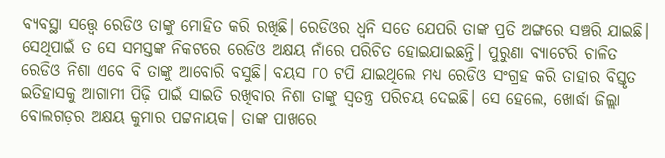ବ୍ୟବସ୍ଥା ସତ୍ତ୍ବେ ରେଡିଓ ତାଙ୍କୁ ମୋହିତ କରି ରଖିଛି। ରେଡିଓର ଧ୍ବନି ସତେ ଯେପରି ତାଙ୍କ ପ୍ରତି ଅଙ୍ଗରେ ସଞ୍ଚରି ଯାଇଛି। ସେଥିପାଇଁ ତ ସେ ସମସ୍ତଙ୍କ ନିକଟରେ ରେଡିଓ ଅକ୍ଷୟ ନାଁରେ ପରିଚିତ ହୋଇଯାଇଛନ୍ତି। ପୁରୁଣା ବ୍ୟାଟେରି ଚାଳିତ ରେଡିଓ ନିଶା ଏବେ ବି ତାଙ୍କୁ ଆବୋରି ବସୁଛି। ବୟସ ୮୦ ଟପି ଯାଇଥିଲେ ମଧ୍ୟ ରେଡିଓ ସଂଗ୍ରହ କରି ତାହାର ବିସ୍ତୃତ ଇତିହାସକୁ ଆଗାମୀ ପିଢ଼ି ପାଇଁ ସାଇତି ରଖିବାର ନିଶା ତାଙ୍କୁ ସ୍ବତନ୍ତ୍ର ପରିଚୟ ଦେଇଛି। ସେ ହେଲେ, ଖୋର୍ଦ୍ଧା ଜିଲ୍ଲା ବୋଲଗଡ଼ର ଅକ୍ଷୟ କୁମାର ପଟ୍ଟନାୟକ। ତାଙ୍କ ପାଖରେ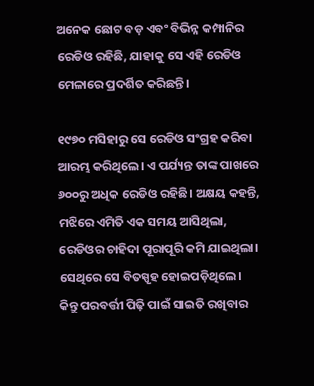ଅନେକ ଛୋଟ ବଡ଼ ଏବଂ ବିଭିନ୍ନ କମ୍ପାନିର ରେଡିଓ ରହିଛି, ଯାହାକୁ ସେ ଏହି ରେଡିଓ ମେଳାରେ ପ୍ରଦର୍ଶିତ କରିଛନ୍ତି।

୧୯୭୦ ମସିହାରୁ ସେ ରେଡିଓ ସଂଗ୍ରହ କରିବା ଆରମ୍ଭ କରିଥିଲେ। ଏ ପର୍ଯ୍ୟନ୍ତ ତାଙ୍କ ପାଖରେ ୬୦୦ରୁ ଅଧିକ ରେଡିଓ ରହିଛି। ଅକ୍ଷୟ କହନ୍ତି, ମଝିରେ ଏମିତି ଏକ ସମୟ ଆସିଥିଲା, ରେଡିଓର ଚାହିଦା ପୂରାପୂରି କମି ଯାଇଥିଲା। ସେଥିରେ ସେ ବିତସ୍ପୃହ ହୋଇପଡ଼ିଥି‌ଲେ। କିନ୍ତୁ ପରବର୍ତ୍ତୀ ପିଢ଼ି ପାଇଁ ସାଇତି ରଖିବାର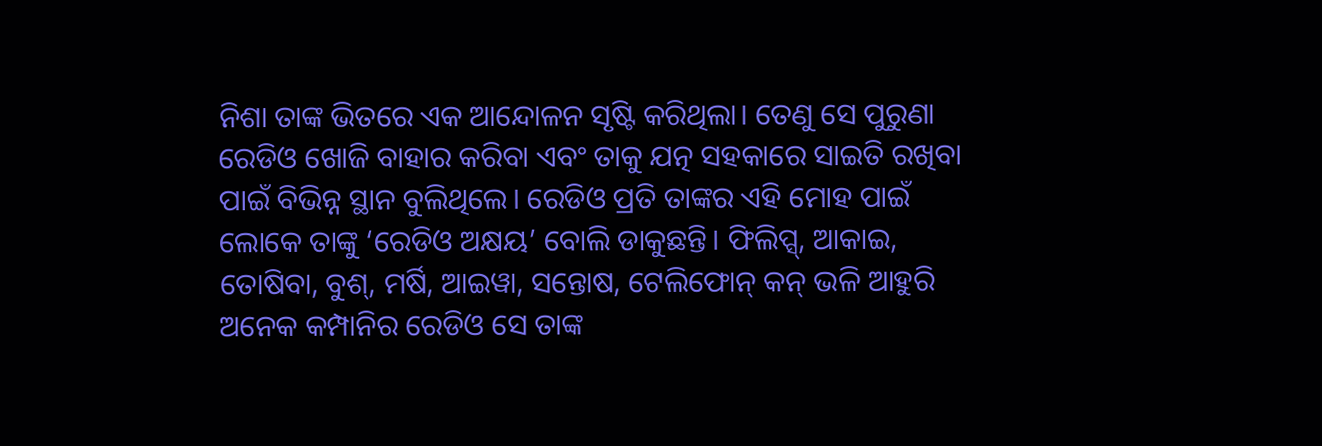ନିଶା ତାଙ୍କ ଭିତରେ ଏକ ଆନ୍ଦୋଳନ ସୃଷ୍ଟି କରିଥିଲା। ତେଣୁ ସେ ପୁରୁଣା ରେଡିଓ ଖୋଜି ବାହାର କରିବା ଏବଂ ତାକୁ ଯତ୍ନ ସହକାରେ ସାଇତି ରଖିବା ପାଇଁ ବିଭିନ୍ନ ସ୍ଥାନ ବୁଲିଥିଲେ। ରେଡିଓ ପ୍ରତି ତାଙ୍କର ଏହି ମୋହ ପାଇଁ ଲୋକେ ତାଙ୍କୁ ‘ରେଡିଓ ଅକ୍ଷୟ’ ବୋଲି ଡାକୁଛନ୍ତି। ଫିଲିପ୍ସ୍, ଆକାଇ, ତୋଷିବା, ବୁଶ୍, ମର୍ଷି, ଆଇୱା, ସନ୍ତୋଷ, ଟେଲିଫୋନ୍‌ କନ୍ ଭଳି ଆହୁରି ଅନେକ କମ୍ପାନିର ରେଡିଓ ସେ ତାଙ୍କ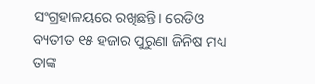ସଂଗ୍ରହାଳୟରେ ରଖିଛନ୍ତି। ରେଡିଓ ବ୍ୟତୀତ ୧୫ ହଜାର ପୁରୁଣା ଜିନିଷ ମଧ୍ୟ ତାଙ୍କ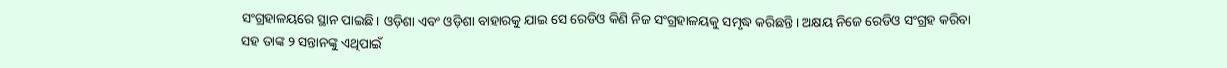ସଂଗ୍ରହାଳୟରେ ସ୍ଥାନ ପାଇଛି। ଓଡ଼ିଶା ଏବଂ ଓଡ଼ିଶା ବାହାରକୁ ଯାଇ ସେ ରେଡିଓ କିଣି ନିଜ ସଂଗ୍ରହାଳୟକୁ ସମୃଦ୍ଧ କରିଛନ୍ତି। ଅକ୍ଷୟ ନିଜେ ରେଡିଓ ସଂଗ୍ରହ କରିବା ସହ ତାଙ୍କ ୨ ସନ୍ତାନଙ୍କୁ ଏଥିପାଇଁ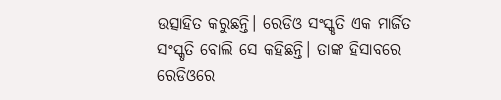ଉତ୍ସାହିତ କରୁଛନ୍ତି। ରେଡିଓ ସଂସ୍କୃତି ଏକ ମାର୍ଜିତ ସଂସ୍କୃତି ବୋଲି ସେ କହିଛନ୍ତି। ତାଙ୍କ ହିସାବରେ ରେଡିଓରେ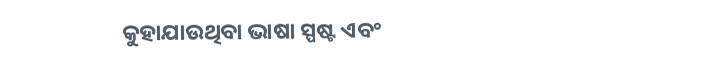କୁହାଯାଉଥିବା ଭାଷା ସ୍ପଷ୍ଟ ଏବଂ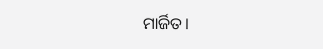ମାର୍ଜିତ।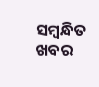ସମ୍ବନ୍ଧିତ ଖବର